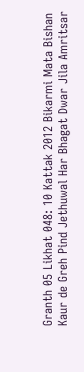Granth 05 Likhat 048: 10 Kattak 2012 Bikarmi Mata Bishan Kaur de Greh Pind Jethuwal Har Bhagat Dwar Jila Amritsar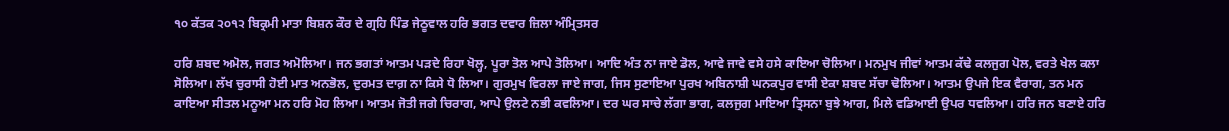੧੦ ਕੱਤਕ ੨੦੧੨ ਬਿਕ੍ਰਮੀ ਮਾਤਾ ਬਿਸ਼ਨ ਕੌਰ ਦੇ ਗ੍ਰਹਿ ਪਿੰਡ ਜੇਠੂਵਾਲ ਹਰਿ ਭਗਤ ਦਵਾਰ ਜ਼ਿਲਾ ਅੰਮ੍ਰਿਤਸਰ

ਹਰਿ ਸ਼ਬਦ ਅਮੋਲ, ਜਗਤ ਅਮੋਲਿਆ। ਜਨ ਭਗਤਾਂ ਆਤਮ ਪੜਦੇ ਰਿਹਾ ਖੋਲ੍ਹ, ਪੂਰਾ ਤੋਲ ਆਪੇ ਤੋਲਿਆ। ਆਦਿ ਅੰਤ ਨਾ ਜਾਏ ਡੋਲ, ਆਵੇ ਜਾਵੇ ਵਸੇ ਹਸੇ ਕਾਇਆ ਚੋਲਿਆ। ਮਨਮੁਖ ਜੀਵਾਂ ਆਤਮ ਕੱਢੇ ਕਲਜੁਗ ਪੋਲ, ਵਰਤੇ ਖੇਲ ਕਲਾ ਸੋਲਿਆ। ਲੱਖ ਚੁਰਾਸੀ ਹੋਈ ਮਾਤ ਅਨਭੋਲ, ਦੁਰਮਤ ਦਾਗ਼ ਨਾ ਕਿਸੇ ਧੋ ਲਿਆ। ਗੁਰਮੁਖ ਵਿਰਲਾ ਜਾਏ ਜਾਗ, ਜਿਸ ਸੁਣਾਇਆ ਪੁਰਖ ਅਬਿਨਾਸ਼ੀ ਘਨਕਪੁਰ ਵਾਸੀ ਏਕਾ ਸ਼ਬਦ ਸੱਚਾ ਢੋਲਿਆ। ਆਤਮ ਉਪਜੇ ਇਕ ਵੈਰਾਗ, ਤਨ ਮਨ ਕਾਇਆ ਸੀਤਲ ਮਨੂਆ ਮਨ ਹਰਿ ਮੋਹ ਲਿਆ। ਆਤਮ ਜੋਤੀ ਜਗੇ ਚਿਰਾਗ, ਆਪੇ ਉਲਟੇ ਨਭੀ ਕਵਲਿਆ। ਦਰ ਘਰ ਸਾਚੇ ਲੱਗਾ ਭਾਗ, ਕਲਜੁਗ ਮਾਇਆ ਤ੍ਰਿਸਨਾ ਬੁਝੇ ਆਗ, ਮਿਲੇ ਵਡਿਆਈ ਉਪਰ ਧਵਲਿਆ। ਹਰਿ ਜਨ ਬਣਾਏ ਹਰਿ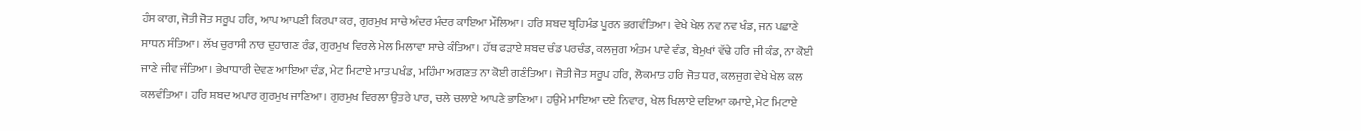ਹੰਸ ਕਾਗ, ਜੋਤੀ ਜੋਤ ਸਰੂਪ ਹਰਿ, ਆਪ ਆਪਣੀ ਕਿਰਪਾ ਕਰ, ਗੁਰਮੁਖ ਸਾਚੇ ਅੰਦਰ ਮੰਦਰ ਕਾਇਆ ਮੌਲਿਆ। ਹਰਿ ਸ਼ਬਦ ਬ੍ਰਹਿਮੰਡ ਪੂਰਨ ਭਗਵੰਤਿਆ। ਵੇਖੇ ਖੇਲ ਨਵ ਨਵ ਖੰਡ, ਜਨ ਪਛਾਣੇ ਸਾਧਨ ਸੰਤਿਆ। ਲੱਖ ਚੁਰਾਸੀ ਨਾਰ ਦੁਹਾਗਣ ਰੰਡ, ਗੁਰਮੁਖ ਵਿਰਲੇ ਮੇਲ ਮਿਲਾਵਾ ਸਾਚੇ ਕੰਤਿਆ। ਹੱਥ ਫੜਾਏ ਸ਼ਬਦ ਚੰਡ ਪਰਚੰਡ, ਕਲਜੁਗ ਅੰਤਮ ਪਾਵੇ ਵੰਡ, ਬੇਮੁਖਾਂ ਵੱਢੇ ਹਰਿ ਜੀ ਕੰਡ, ਨਾ ਕੋਈ ਜਾਣੇ ਜੀਵ ਜੰਤਿਆ। ਭੇਖਾਧਾਰੀ ਦੇਵਣ ਆਇਆ ਦੰਡ, ਮੇਟ ਮਿਟਾਏ ਮਾਤ ਪਖੰਡ, ਮਹਿੰਮਾ ਅਗਣਤ ਨਾ ਕੋਈ ਗਣੰਤਿਆ। ਜੋਤੀ ਜੋਤ ਸਰੂਪ ਹਰਿ, ਲੋਕਮਾਤ ਹਰਿ ਜੋਤ ਧਰ, ਕਲਜੁਗ ਵੇਖੇ ਖੇਲ ਕਲ ਕਲਵੰਤਿਆ। ਹਰਿ ਸ਼ਬਦ ਅਪਾਰ ਗੁਰਮੁਖ ਜਾਣਿਆ। ਗੁਰਮੁਖ ਵਿਰਲਾ ਉਤਰੇ ਪਾਰ, ਚਲੇ ਚਲਾਏ ਆਪਣੇ ਭਾਣਿਆ। ਹਉਮੇ ਮਾਇਆ ਦਏ ਨਿਵਾਰ, ਖੇਲ ਖਿਲਾਏ ਦਇਆ ਕਮਾਏ, ਮੇਟ ਮਿਟਾਏ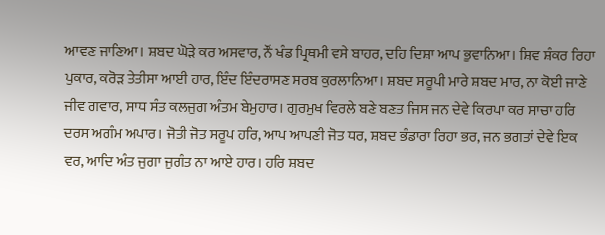ਆਵਣ ਜਾਣਿਆ। ਸ਼ਬਦ ਘੋੜੇ ਕਰ ਅਸਵਾਰ, ਨੌਂ ਖੰਡ ਪ੍ਰਿਥਮੀ ਵਸੇ ਬਾਹਰ, ਦਹਿ ਦਿਸ਼ਾ ਆਪ ਭੁਵਾਨਿਆ। ਸ਼ਿਵ ਸ਼ੰਕਰ ਰਿਹਾ ਪੁਕਾਰ, ਕਰੋੜ ਤੇਤੀਸਾ ਆਈ ਹਾਰ, ਇੰਦ ਇੰਦਰਾਸਣ ਸਰਬ ਕੁਰਲਾਨਿਆ। ਸ਼ਬਦ ਸਰੂਪੀ ਮਾਰੇ ਸ਼ਬਦ ਮਾਰ, ਨਾ ਕੋਈ ਜਾਣੇ ਜੀਵ ਗਵਾਰ, ਸਾਧ ਸੰਤ ਕਲਜੁਗ ਅੰਤਮ ਬੇਮੁਹਾਰ। ਗੁਰਮੁਖ ਵਿਰਲੇ ਬਣੇ ਬਣਤ ਜਿਸ ਜਨ ਦੇਵੇ ਕਿਰਪਾ ਕਰ ਸਾਚਾ ਹਰਿ ਦਰਸ ਅਗੰਮ ਅਪਾਰ। ਜੋਤੀ ਜੋਤ ਸਰੂਪ ਹਰਿ, ਆਪ ਆਪਣੀ ਜੋਤ ਧਰ, ਸ਼ਬਦ ਭੰਡਾਰਾ ਰਿਹਾ ਭਰ, ਜਨ ਭਗਤਾਂ ਦੇਵੇ ਇਕ ਵਰ, ਆਦਿ ਅੰਤ ਜੁਗਾ ਜੁਗੰਤ ਨਾ ਆਏ ਹਾਰ। ਹਰਿ ਸ਼ਬਦ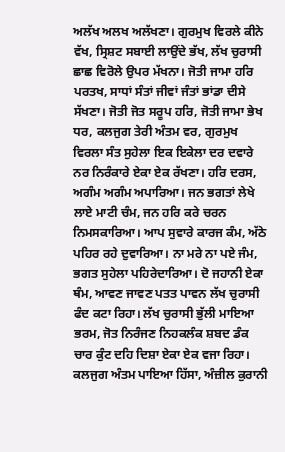ਅਲੱਖ ਅਲਖ ਅਲੱਖਣਾ। ਗੁਰਮੁਖ ਵਿਰਲੇ ਕੀਨੇ ਵੱਖ, ਸ੍ਰਿਸ਼ਟ ਸਬਾਈ ਲਾਉਂਦੇ ਭੱਖ, ਲੱਖ ਚੁਰਾਸੀ ਛਾਛ ਵਿਰੋਲੇ ਉਪਰ ਮੱਖਨਾ। ਜੋਤੀ ਜਾਮਾ ਹਰਿ ਪਰਤਖ, ਸਾਧਾਂ ਸੰਤਾਂ ਜੀਵਾਂ ਜੰਤਾਂ ਭਾਂਡਾ ਦੀਸੇ ਸੱਖਣਾ। ਜੋਤੀ ਜੋਤ ਸਰੂਪ ਹਰਿ, ਜੋਤੀ ਜਾਮਾ ਭੇਖ ਧਰ, ਕਲਜੁਗ ਤੇਰੀ ਅੰਤਮ ਵਰ, ਗੁਰਮੁਖ ਵਿਰਲਾ ਸੰਤ ਸੁਹੇਲਾ ਇਕ ਇਕੇਲਾ ਦਰ ਦਵਾਰੇ ਨਰ ਨਿਰੰਕਾਰੇ ਏਕਾ ਏਕ ਰੱਖਣਾ। ਹਰਿ ਦਰਸ, ਅਗੰਮ ਅਗੰਮ ਅਪਾਰਿਆ। ਜਨ ਭਗਤਾਂ ਲੇਖੇ ਲਾਏ ਮਾਟੀ ਚੰਮ, ਜਨ ਹਰਿ ਕਰੇ ਚਰਨ ਨਿਮਸਕਾਰਿਆ। ਆਪ ਸੁਵਾਰੇ ਕਾਰਜ ਕੰਮ, ਅੱਠੇ ਪਹਿਰ ਰਹੇ ਦੁਵਾਰਿਆ। ਨਾ ਮਰੇ ਨਾ ਪਏ ਜੰਮ, ਭਗਤ ਸੁਹੇਲਾ ਪਹਿਰੇਦਾਰਿਆ। ਦੋ ਜਹਾਨੀ ਏਕਾ ਥੰਮ, ਆਵਣ ਜਾਵਣ ਪਤਤ ਪਾਵਨ ਲੱਖ ਚੁਰਾਸੀ ਫੰਦ ਕਟਾ ਰਿਹਾ। ਲੱਖ ਚੁਰਾਸੀ ਭੁੱਲੀ ਮਾਇਆ ਭਰਮ, ਜੋਤ ਨਿਰੰਜਣ ਨਿਹਕਲੰਕ ਸ਼ਬਦ ਡੰਕ ਚਾਰ ਕੁੰਟ ਦਹਿ ਦਿਸ਼ਾ ਏਕਾ ਏਕ ਵਜਾ ਰਿਹਾ। ਕਲਜੁਗ ਅੰਤਮ ਪਾਇਆ ਹਿੱਸਾ, ਅੰਜ਼ੀਲ ਕੁਰਾਨੀ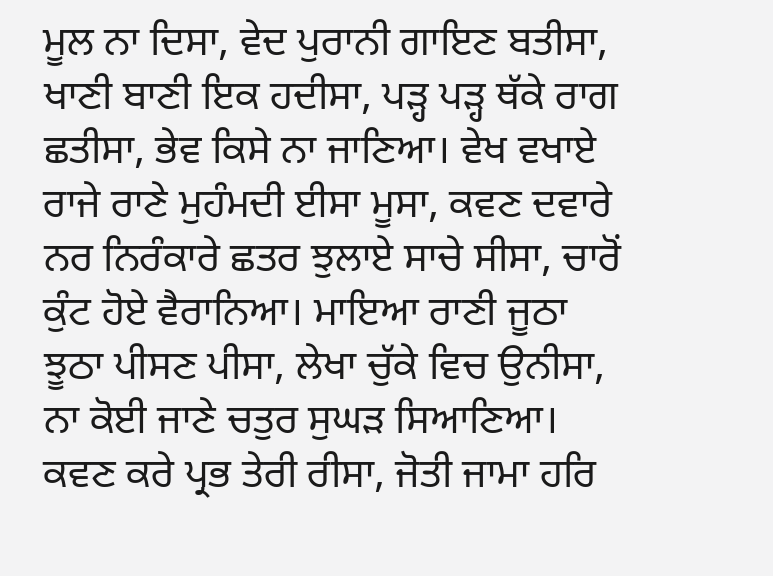ਮੂਲ ਨਾ ਦਿਸਾ, ਵੇਦ ਪੁਰਾਨੀ ਗਾਇਣ ਬਤੀਸਾ, ਖਾਣੀ ਬਾਣੀ ਇਕ ਹਦੀਸਾ, ਪੜ੍ਹ ਪੜ੍ਹ ਥੱਕੇ ਰਾਗ ਛਤੀਸਾ, ਭੇਵ ਕਿਸੇ ਨਾ ਜਾਣਿਆ। ਵੇਖ ਵਖਾਏ ਰਾਜੇ ਰਾਣੇ ਮੁਹੰਮਦੀ ਈਸਾ ਮੂਸਾ, ਕਵਣ ਦਵਾਰੇ ਨਰ ਨਿਰੰਕਾਰੇ ਛਤਰ ਝੁਲਾਏ ਸਾਚੇ ਸੀਸਾ, ਚਾਰੋਂ ਕੁੰਟ ਹੋਏ ਵੈਰਾਨਿਆ। ਮਾਇਆ ਰਾਣੀ ਜੂਠਾ ਝੂਠਾ ਪੀਸਣ ਪੀਸਾ, ਲੇਖਾ ਚੁੱਕੇ ਵਿਚ ਉਨੀਸਾ, ਨਾ ਕੋਈ ਜਾਣੇ ਚਤੁਰ ਸੁਘੜ ਸਿਆਣਿਆ। ਕਵਣ ਕਰੇ ਪ੍ਰਭ ਤੇਰੀ ਰੀਸਾ, ਜੋਤੀ ਜਾਮਾ ਹਰਿ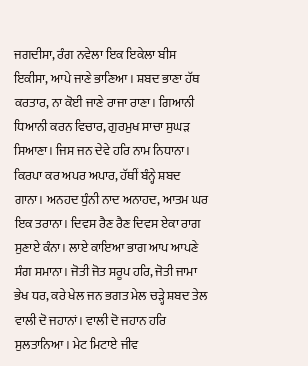ਜਗਦੀਸਾ, ਰੰਗ ਨਵੇਲਾ ਇਕ ਇਕੇਲਾ ਬੀਸ ਇਕੀਸਾ, ਆਪੇ ਜਾਣੇ ਭਾਣਿਆ। ਸ਼ਬਦ ਭਾਣਾ ਹੱਥ ਕਰਤਾਰ, ਨਾ ਕੋਈ ਜਾਣੇ ਰਾਜਾ ਰਾਣਾ। ਗਿਆਨੀ ਧਿਆਨੀ ਕਰਨ ਵਿਚਾਰ, ਗੁਰਮੁਖ ਸਾਚਾ ਸੁਘੜ ਸਿਆਣਾ। ਜਿਸ ਜਨ ਦੇਵੇ ਹਰਿ ਨਾਮ ਨਿਧਾਨਾ। ਕਿਰਪਾ ਕਰ ਅਪਰ ਅਪਾਰ, ਹੱਥੀਂ ਬੰਨ੍ਹੇ ਸ਼ਬਦ ਗਾਨਾ। ਅਨਹਦ ਧੁੰਨੀ ਨਾਦ ਅਨਾਹਦ, ਆਤਮ ਘਰ ਇਕ ਤਰਾਨਾ। ਦਿਵਸ ਰੈਣ ਰੈਣ ਦਿਵਸ ਏਕਾ ਰਾਗ ਸੁਣਾਏ ਕੰਨਾ। ਲਾਏ ਕਾਇਆ ਭਾਗ ਆਪ ਆਪਣੇ ਸੰਗ ਸਮਾਨਾ। ਜੋਤੀ ਜੋਤ ਸਰੂਪ ਹਰਿ, ਜੋਤੀ ਜਾਮਾ ਭੇਖ ਧਰ, ਕਰੇ ਖੇਲ ਜਨ ਭਗਤ ਮੇਲ ਚੜ੍ਹੇ ਸ਼ਬਦ ਤੇਲ ਵਾਲੀ ਦੋ ਜਹਾਨਾਂ। ਵਾਲੀ ਦੋ ਜਹਾਨ ਹਰਿ ਸੁਲਤਾਨਿਆ। ਮੇਟ ਮਿਟਾਏ ਜੀਵ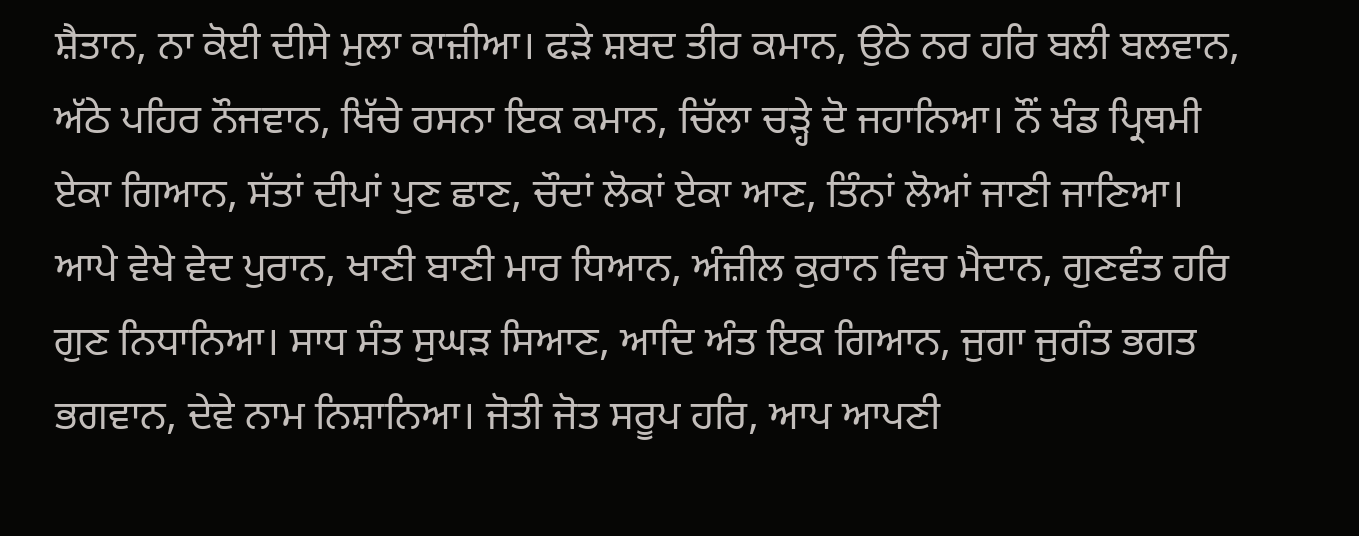ਸ਼ੈਤਾਨ, ਨਾ ਕੋਈ ਦੀਸੇ ਮੁਲਾ ਕਾਜ਼ੀਆ। ਫੜੇ ਸ਼ਬਦ ਤੀਰ ਕਮਾਨ, ਉਠੇ ਨਰ ਹਰਿ ਬਲੀ ਬਲਵਾਨ, ਅੱਠੇ ਪਹਿਰ ਨੌਜਵਾਨ, ਖਿੱਚੇ ਰਸਨਾ ਇਕ ਕਮਾਨ, ਚਿੱਲਾ ਚੜ੍ਹੇ ਦੋ ਜਹਾਨਿਆ। ਨੌਂ ਖੰਡ ਪ੍ਰਿਥਮੀ ਏਕਾ ਗਿਆਨ, ਸੱਤਾਂ ਦੀਪਾਂ ਪੁਣ ਛਾਣ, ਚੌਦਾਂ ਲੋਕਾਂ ਏਕਾ ਆਣ, ਤਿੰਨਾਂ ਲੋਆਂ ਜਾਣੀ ਜਾਣਿਆ। ਆਪੇ ਵੇਖੇ ਵੇਦ ਪੁਰਾਨ, ਖਾਣੀ ਬਾਣੀ ਮਾਰ ਧਿਆਨ, ਅੰਜ਼ੀਲ ਕੁਰਾਨ ਵਿਚ ਮੈਦਾਨ, ਗੁਣਵੰਤ ਹਰਿ ਗੁਣ ਨਿਧਾਨਿਆ। ਸਾਧ ਸੰਤ ਸੁਘੜ ਸਿਆਣ, ਆਦਿ ਅੰਤ ਇਕ ਗਿਆਨ, ਜੁਗਾ ਜੁਗੰਤ ਭਗਤ ਭਗਵਾਨ, ਦੇਵੇ ਨਾਮ ਨਿਸ਼ਾਨਿਆ। ਜੋਤੀ ਜੋਤ ਸਰੂਪ ਹਰਿ, ਆਪ ਆਪਣੀ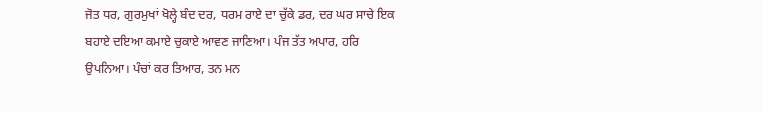ਜੋਤ ਧਰ, ਗੁਰਮੁਖਾਂ ਖੋਲ੍ਹੇ ਬੰਦ ਦਰ, ਧਰਮ ਰਾਏ ਦਾ ਚੁੱਕੇ ਡਰ, ਦਰ ਘਰ ਸਾਚੇ ਇਕ ਬਹਾਏ ਦਇਆ ਕਮਾਏ ਚੁਕਾਏ ਆਵਣ ਜਾਣਿਆ। ਪੰਜ ਤੱਤ ਅਪਾਰ, ਹਰਿ ਉਪਨਿਆ। ਪੰਚਾਂ ਕਰ ਤਿਆਰ, ਤਨ ਮਨ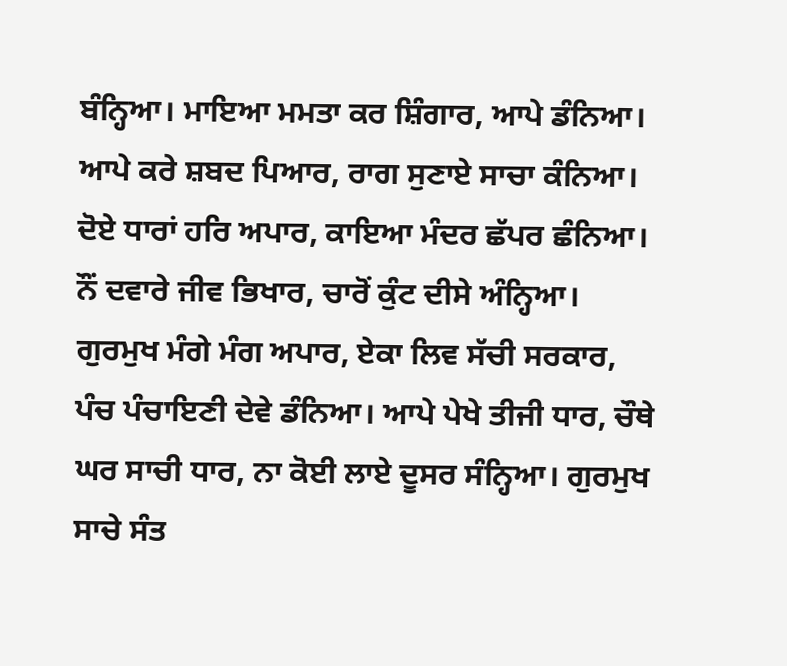ਬੰਨ੍ਹਿਆ। ਮਾਇਆ ਮਮਤਾ ਕਰ ਸ਼ਿੰਗਾਰ, ਆਪੇ ਡੰਨਿਆ। ਆਪੇ ਕਰੇ ਸ਼ਬਦ ਪਿਆਰ, ਰਾਗ ਸੁਣਾਏ ਸਾਚਾ ਕੰਨਿਆ। ਦੋਏ ਧਾਰਾਂ ਹਰਿ ਅਪਾਰ, ਕਾਇਆ ਮੰਦਰ ਛੱਪਰ ਛੰਨਿਆ। ਨੌਂ ਦਵਾਰੇ ਜੀਵ ਭਿਖਾਰ, ਚਾਰੋਂ ਕੁੰਟ ਦੀਸੇ ਅੰਨ੍ਹਿਆ। ਗੁਰਮੁਖ ਮੰਗੇ ਮੰਗ ਅਪਾਰ, ਏਕਾ ਲਿਵ ਸੱਚੀ ਸਰਕਾਰ, ਪੰਚ ਪੰਚਾਇਣੀ ਦੇਵੇ ਡੰਨਿਆ। ਆਪੇ ਪੇਖੇ ਤੀਜੀ ਧਾਰ, ਚੌਥੇ ਘਰ ਸਾਚੀ ਧਾਰ, ਨਾ ਕੋਈ ਲਾਏ ਦੂਸਰ ਸੰਨ੍ਹਿਆ। ਗੁਰਮੁਖ ਸਾਚੇ ਸੰਤ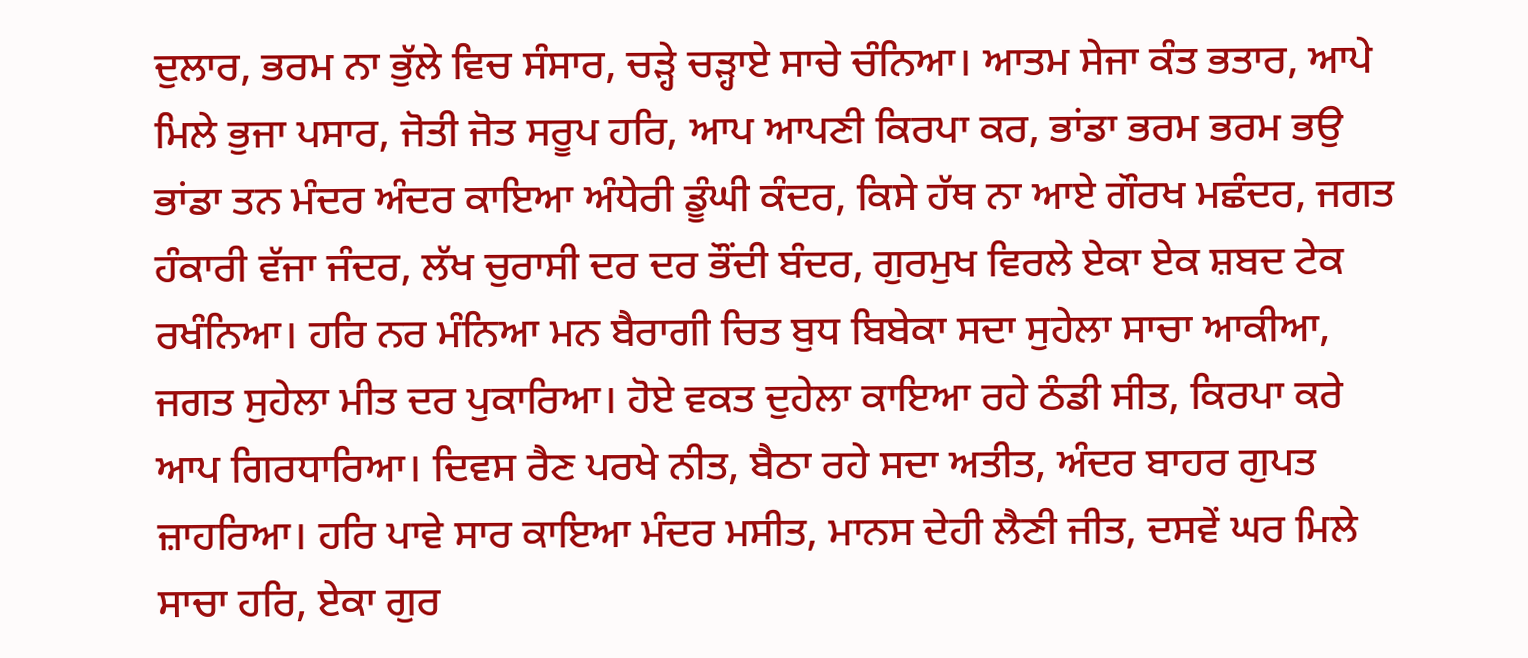ਦੁਲਾਰ, ਭਰਮ ਨਾ ਭੁੱਲੇ ਵਿਚ ਸੰਸਾਰ, ਚੜ੍ਹੇ ਚੜ੍ਹਾਏ ਸਾਚੇ ਚੰਨਿਆ। ਆਤਮ ਸੇਜਾ ਕੰਤ ਭਤਾਰ, ਆਪੇ ਮਿਲੇ ਭੁਜਾ ਪਸਾਰ, ਜੋਤੀ ਜੋਤ ਸਰੂਪ ਹਰਿ, ਆਪ ਆਪਣੀ ਕਿਰਪਾ ਕਰ, ਭਾਂਡਾ ਭਰਮ ਭਰਮ ਭਉ ਭਾਂਡਾ ਤਨ ਮੰਦਰ ਅੰਦਰ ਕਾਇਆ ਅੰਧੇਰੀ ਡੂੰਘੀ ਕੰਦਰ, ਕਿਸੇ ਹੱਥ ਨਾ ਆਏ ਗੌਰਖ ਮਛੰਦਰ, ਜਗਤ ਹੰਕਾਰੀ ਵੱਜਾ ਜੰਦਰ, ਲੱਖ ਚੁਰਾਸੀ ਦਰ ਦਰ ਭੌਂਦੀ ਬੰਦਰ, ਗੁਰਮੁਖ ਵਿਰਲੇ ਏਕਾ ਏਕ ਸ਼ਬਦ ਟੇਕ ਰਖੰਨਿਆ। ਹਰਿ ਨਰ ਮੰਨਿਆ ਮਨ ਬੈਰਾਗੀ ਚਿਤ ਬੁਧ ਬਿਬੇਕਾ ਸਦਾ ਸੁਹੇਲਾ ਸਾਚਾ ਆਕੀਆ, ਜਗਤ ਸੁਹੇਲਾ ਮੀਤ ਦਰ ਪੁਕਾਰਿਆ। ਹੋਏ ਵਕਤ ਦੁਹੇਲਾ ਕਾਇਆ ਰਹੇ ਠੰਡੀ ਸੀਤ, ਕਿਰਪਾ ਕਰੇ ਆਪ ਗਿਰਧਾਰਿਆ। ਦਿਵਸ ਰੈਣ ਪਰਖੇ ਨੀਤ, ਬੈਠਾ ਰਹੇ ਸਦਾ ਅਤੀਤ, ਅੰਦਰ ਬਾਹਰ ਗੁਪਤ ਜ਼ਾਹਰਿਆ। ਹਰਿ ਪਾਵੇ ਸਾਰ ਕਾਇਆ ਮੰਦਰ ਮਸੀਤ, ਮਾਨਸ ਦੇਹੀ ਲੈਣੀ ਜੀਤ, ਦਸਵੇਂ ਘਰ ਮਿਲੇ ਸਾਚਾ ਹਰਿ, ਏਕਾ ਗੁਰ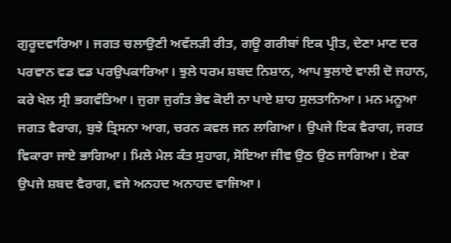ਗੁਰੂਦਵਾਰਿਆ। ਜਗਤ ਚਲਾਉਣੀ ਅਵੱਲੜੀ ਰੀਤ, ਗਊ ਗਰੀਬਾਂ ਇਕ ਪ੍ਰੀਤ, ਦੇਣਾ ਮਾਣ ਦਰ ਪਰਵਾਨ ਵਡ ਵਡ ਪਰਉਪਕਾਰਿਆ। ਝੁਲੇ ਧਰਮ ਸ਼ਬਦ ਨਿਸ਼ਾਨ, ਆਪ ਝੁਲਾਏ ਵਾਲੀ ਦੋ ਜਹਾਨ, ਕਰੇ ਖੇਲ ਸ੍ਰੀ ਭਗਵੰਤਿਆ। ਜੁਗਾ ਜੁਗੰਤ ਭੇਵ ਕੋਈ ਨਾ ਪਾਏ ਸ਼ਾਹ ਸੁਲਤਾਨਿਆ। ਮਨ ਮਨੂਆ ਜਗਤ ਵੈਰਾਗ, ਬੁਝੇ ਤ੍ਰਿਸਨਾ ਆਗ, ਚਰਨ ਕਵਲ ਜਨ ਲਾਗਿਆ। ਉਪਜੇ ਇਕ ਵੈਰਾਗ, ਜਗਤ ਵਿਕਾਰਾ ਜਾਏ ਭਾਗਿਆ। ਮਿਲੇ ਮੇਲ ਕੰਤ ਸੁਹਾਗ, ਸੋਇਆ ਜੀਵ ਉਠ ਉਠ ਜਾਗਿਆ। ਏਕਾ ਉਪਜੇ ਸ਼ਬਦ ਵੈਰਾਗ, ਵਜੇ ਅਨਹਦ ਅਨਾਹਦ ਵਾਜਿਆ।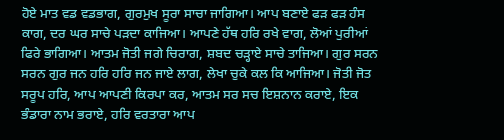ਹੋਏ ਮਾਤ ਵਡ ਵਡਭਾਗ, ਗੁਰਮੁਖ ਸੂਰਾ ਸਾਚਾ ਜਾਗਿਆ। ਆਪ ਬਣਾਏ ਫੜ ਫੜ ਹੰਸ ਕਾਗ, ਦਰ ਘਰ ਸਾਚੇ ਪੜਦਾ ਕਾਜਿਆ। ਆਪਣੇ ਹੱਥ ਹਰਿ ਰਖੇ ਵਾਗ, ਲੋਆਂ ਪੁਰੀਆਂ ਫਿਰੇ ਭਾਗਿਆ। ਆਤਮ ਜੋਤੀ ਜਗੇ ਚਿਰਾਗ, ਸ਼ਬਦ ਚੜ੍ਹਾਏ ਸਾਚੇ ਤਾਜਿਆ। ਗੁਰ ਸਰਨ ਸਰਨ ਗੁਰ ਜਨ ਹਰਿ ਹਰਿ ਜਨ ਜਾਏ ਲਾਗ, ਲੇਖਾ ਚੁਕੇ ਕਲ ਕਿ ਆਜਿਆ। ਜੋਤੀ ਜੋਤ ਸਰੂਪ ਹਰਿ, ਆਪ ਆਪਣੀ ਕਿਰਪਾ ਕਰ, ਆਤਮ ਸਰ ਸਚ ਇਸ਼ਨਾਨ ਕਰਾਏ, ਇਕ ਭੰਡਾਰਾ ਨਾਮ ਭਰਾਏ, ਹਰਿ ਵਰਤਾਰਾ ਆਪ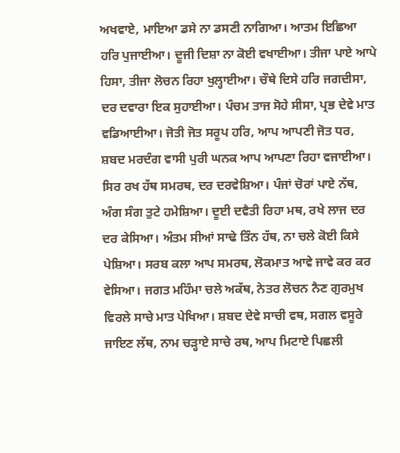ਅਖਵਾਏ, ਮਾਇਆ ਡਸੇ ਨਾ ਡਸਣੀ ਨਾਗਿਆ। ਆਤਮ ਇਛਿਆ ਹਰਿ ਪੁਜਾਈਆ। ਦੂਜੀ ਦਿਸ਼ਾ ਨਾ ਕੋਈ ਵਖਾਈਆ। ਤੀਜਾ ਪਾਏ ਆਪੇ ਹਿਸਾ, ਤੀਜਾ ਲੋਚਨ ਰਿਹਾ ਖੁਲ੍ਹਾਈਆ। ਚੌਥੇ ਦਿਸੇ ਹਰਿ ਜਗਦੀਸਾ, ਦਰ ਦਵਾਰਾ ਇਕ ਸੁਹਾਈਆ। ਪੰਚਮ ਤਾਜ ਸੋਹੇ ਸੀਸਾ, ਪ੍ਰਭ ਦੇਵੇ ਮਾਤ ਵਡਿਆਈਆ। ਜੋਤੀ ਜੋਤ ਸਰੂਪ ਹਰਿ, ਆਪ ਆਪਣੀ ਜੋਤ ਧਰ, ਸ਼ਬਦ ਮਰਦੰਗ ਵਾਸੀ ਪੁਰੀ ਘਨਕ ਆਪ ਆਪਣਾ ਰਿਹਾ ਵਜਾਈਆ। ਸਿਰ ਰਖ ਹੱਥ ਸਮਰਥ, ਦਰ ਦਰਵੇਸ਼ਿਆ। ਪੰਜਾਂ ਚੋਰਾਂ ਪਾਏ ਨੱਥ, ਅੰਗ ਸੰਗ ਤੁਟੇ ਹਮੇਸ਼ਿਆ। ਦੂਈ ਦਵੈਤੀ ਰਿਹਾ ਮਥ, ਰਖੇ ਲਾਜ ਦਰ ਦਰ ਕੇਸਿਆ। ਅੰਤਮ ਸੀਆਂ ਸਾਢੇ ਤਿੰਨ ਹੱਥ, ਨਾ ਚਲੇ ਕੋਈ ਕਿਸੇ ਪੇਸ਼ਿਆ। ਸਰਬ ਕਲਾ ਆਪ ਸਮਰਥ, ਲੋਕਮਾਤ ਆਵੇ ਜਾਵੇ ਕਰ ਕਰ ਵੇਸਿਆ। ਜਗਤ ਮਹਿੰਮਾ ਚਲੇ ਅਕੱਥ, ਨੇਤਰ ਲੋਚਨ ਨੈਣ ਗੁਰਮੁਖ ਵਿਰਲੇ ਸਾਚੇ ਮਾਤ ਪੇਖਿਆ। ਸ਼ਬਦ ਦੇਵੇ ਸਾਚੀ ਵਥ, ਸਗਲ ਵਸੂਰੇ ਜਾਇਣ ਲੱਥ, ਨਾਮ ਚੜ੍ਹਾਏ ਸਾਚੇ ਰਥ, ਆਪ ਮਿਟਾਏ ਪਿਛਲੀ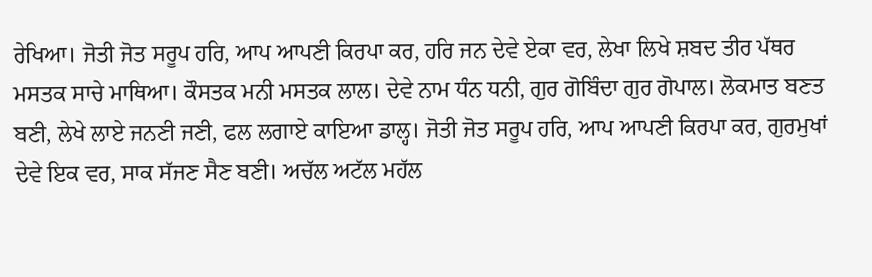ਰੇਖਿਆ। ਜੋਤੀ ਜੋਤ ਸਰੂਪ ਹਰਿ, ਆਪ ਆਪਣੀ ਕਿਰਪਾ ਕਰ, ਹਰਿ ਜਨ ਦੇਵੇ ਏਕਾ ਵਰ, ਲੇਖਾ ਲਿਖੇ ਸ਼ਬਦ ਤੀਰ ਪੱਥਰ ਮਸਤਕ ਸਾਚੇ ਮਾਥਿਆ। ਕੌਸਤਕ ਮਨੀ ਮਸਤਕ ਲਾਲ। ਦੇਵੇ ਨਾਮ ਧੰਨ ਧਨੀ, ਗੁਰ ਗੋਬਿੰਦਾ ਗੁਰ ਗੋਪਾਲ। ਲੋਕਮਾਤ ਬਣਤ ਬਣੀ, ਲੇਖੇ ਲਾਏ ਜਨਣੀ ਜਣੀ, ਫਲ ਲਗਾਏ ਕਾਇਆ ਡਾਲ੍ਹ। ਜੋਤੀ ਜੋਤ ਸਰੂਪ ਹਰਿ, ਆਪ ਆਪਣੀ ਕਿਰਪਾ ਕਰ, ਗੁਰਮੁਖਾਂ ਦੇਵੇ ਇਕ ਵਰ, ਸਾਕ ਸੱਜਣ ਸੈਣ ਬਣੀ। ਅਚੱਲ ਅਟੱਲ ਮਹੱਲ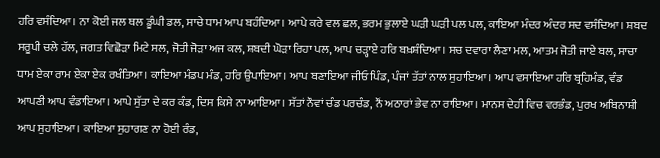ਹਰਿ ਵਸੰਦਿਆ। ਨਾ ਕੋਈ ਜਲ ਥਲ ਡੂੰਘੀ ਡਲ, ਸਾਚੇ ਧਾਮ ਆਪ ਬਹੰਦਿਆ। ਆਪੇ ਕਰੇ ਵਲ ਛਲ, ਭਰਮ ਭੁਲਾਏ ਘੜੀ ਘੜੀ ਪਲ ਪਲ, ਕਾਇਆ ਮੰਦਰ ਅੰਦਰ ਸਦ ਵਸੰਦਿਆ। ਸ਼ਬਦ ਸਰੂਪੀ ਚਲੇ ਹੱਲ, ਜਗਤ ਵਿਛੋੜਾ ਮਿਟੇ ਸਲ, ਜੋਤੀ ਜੋੜਾ ਅਜ ਕਲ, ਸ਼ਬਦੀ ਘੋੜਾ ਰਿਹਾ ਪਲ, ਆਪ ਚੜ੍ਹਾਏ ਹਰਿ ਬਖ਼ਸ਼ੰਦਿਆ। ਸਚ ਦਵਾਰਾ ਲੈਣਾ ਮਲ, ਆਤਮ ਜੋਤੀ ਜਾਏ ਬਲ, ਸਾਚਾ ਧਾਮ ਏਕਾ ਰਾਮ ਏਕਾ ਏਕ ਰਖੰਤਿਆ। ਕਾਇਆ ਮੰਡਪ ਮੰਡ, ਹਰਿ ਉਪਾਇਆ। ਆਪ ਬਣਾਇਆ ਜੀਓ ਪਿੰਡ, ਪੰਜਾਂ ਤੱਤਾਂ ਨਾਲ ਸੁਹਾਇਆ। ਆਪ ਵਸਾਇਆ ਹਰਿ ਬ੍ਰਹਿਮੰਡ, ਵੰਡ ਆਪਣੀ ਆਪ ਵੰਡਾਇਆ। ਆਪੇ ਸੁੱਤਾ ਦੇ ਕਰ ਕੰਡ, ਦਿਸ ਕਿਸੇ ਨਾ ਆਇਆ। ਸੱਤਾਂ ਨੌਵਾਂ ਚੰਡ ਪਰਚੰਡ, ਨੌਂ ਅਠਾਰਾਂ ਭੇਵ ਨਾ ਰਾਇਆ। ਮਾਨਸ ਦੇਹੀ ਵਿਚ ਵਰਭੰਡ, ਪੁਰਖ ਅਬਿਨਾਸ਼ੀ ਆਪ ਸੁਹਾਇਆ। ਕਾਇਆ ਸੁਹਾਗਣ ਨਾ ਹੋਈ ਰੰਡ,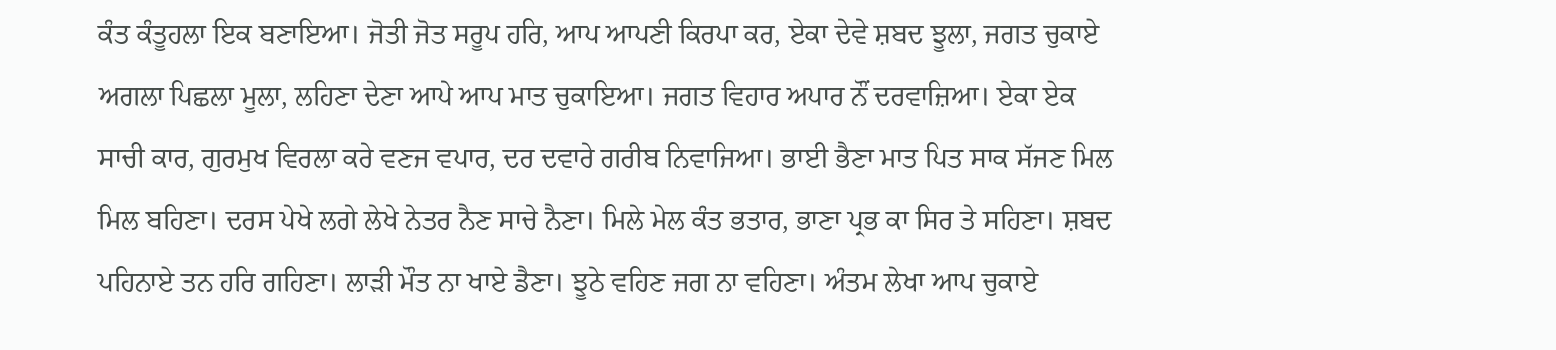ਕੰਤ ਕੰਤੂਹਲਾ ਇਕ ਬਣਾਇਆ। ਜੋਤੀ ਜੋਤ ਸਰੂਪ ਹਰਿ, ਆਪ ਆਪਣੀ ਕਿਰਪਾ ਕਰ, ਏਕਾ ਦੇਵੇ ਸ਼ਬਦ ਝੂਲਾ, ਜਗਤ ਚੁਕਾਏ ਅਗਲਾ ਪਿਛਲਾ ਮੂਲਾ, ਲਹਿਣਾ ਦੇਣਾ ਆਪੇ ਆਪ ਮਾਤ ਚੁਕਾਇਆ। ਜਗਤ ਵਿਹਾਰ ਅਪਾਰ ਨੌਂ ਦਰਵਾਜ਼ਿਆ। ਏਕਾ ਏਕ ਸਾਚੀ ਕਾਰ, ਗੁਰਮੁਖ ਵਿਰਲਾ ਕਰੇ ਵਣਜ ਵਪਾਰ, ਦਰ ਦਵਾਰੇ ਗਰੀਬ ਨਿਵਾਜਿਆ। ਭਾਈ ਭੈਣਾ ਮਾਤ ਪਿਤ ਸਾਕ ਸੱਜਣ ਮਿਲ ਮਿਲ ਬਹਿਣਾ। ਦਰਸ ਪੇਖੇ ਲਗੇ ਲੇਖੇ ਨੇਤਰ ਨੈਣ ਸਾਚੇ ਨੈਣਾ। ਮਿਲੇ ਮੇਲ ਕੰਤ ਭਤਾਰ, ਭਾਣਾ ਪ੍ਰਭ ਕਾ ਸਿਰ ਤੇ ਸਹਿਣਾ। ਸ਼ਬਦ ਪਹਿਨਾਏ ਤਨ ਹਰਿ ਗਹਿਣਾ। ਲਾੜੀ ਮੌਤ ਨਾ ਖਾਏ ਡੈਣਾ। ਝੂਠੇ ਵਹਿਣ ਜਗ ਨਾ ਵਹਿਣਾ। ਅੰਤਮ ਲੇਖਾ ਆਪ ਚੁਕਾਏ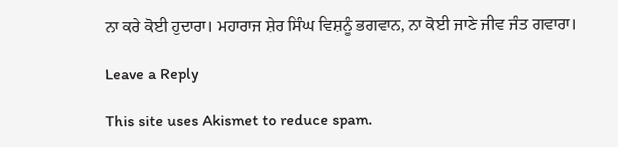ਨਾ ਕਰੇ ਕੋਈ ਹੁਦਾਰਾ। ਮਹਾਰਾਜ ਸ਼ੇਰ ਸਿੰਘ ਵਿਸ਼ਨੂੰ ਭਗਵਾਨ, ਨਾ ਕੋਈ ਜਾਣੇ ਜੀਵ ਜੰਤ ਗਵਾਰਾ।

Leave a Reply

This site uses Akismet to reduce spam.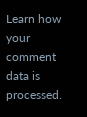Learn how your comment data is processed.